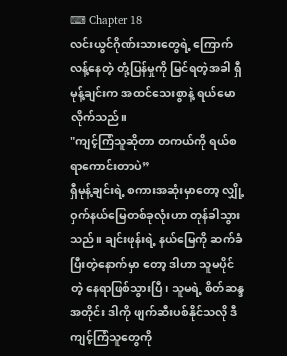⌨ Chapter 18
လင်းယွင်ဂိုဏ်းသားတွေရဲ့ ကြောက်လန့်နေတဲ့ တုံ့ပြန်မှုကို မြင်ရတဲ့အခါ ရှီမုန့်ချင်းက အထင်သေးစွာနဲ့ ရယ်မောလိုက်သည်။
"ကျင့်ကြံသူဆိုတာ တကယ်ကို ရယ်စရာကောင်းတာပဲ”
ရှီမုန့်ချင်းရဲ့ စကားအဆုံးမှာတော့ လျှို့ဝှက်နယ်မြေတစ်ခုလုံးဟာ တုန်ခါသွားသည်။ ချင်းဖုန်းရဲ့ နယ်မြေကို ဆက်ခံပြီးတဲ့နောက်မှာ တော့ ဒါဟာ သူမပိုင်တဲ့ နေရာဖြစ်သွားပြီ၊ သူမရဲ့ စိတ်ဆန္ဒအတိုင်း ဒါကို ဖျက်ဆီးပစ်နိုင်သလို ဒီကျင့်ကြံသူတွေကို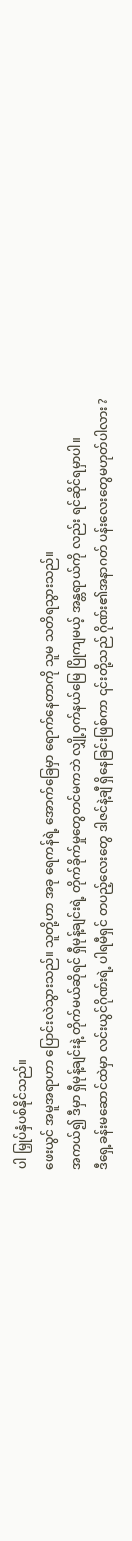ပါ မြှုပ်နှံပစ်နိုင်သည်။
ဖေးယွင် အမူအရာဟာ ပြောင်းလဲသွားသည်။ သူတို့ဟာ အခု ရေကန်ရဲ့ အောက်ခြေမှာ ရောက်နေတာကို သူမ သတိရသွားသည်။
အကယ်၍ ဒီမှာ ရှီမုန့်ချင်းနဲ့ တိုက်မယ်ဆိုရင် ရှီမုန့်ချင်းရဲ့ တိုက်ခိုက်မှုတွေတင်မကဘဲ လျှို့ဝှက်နယ်မြေ ပြိုကျမယ့် အန္တရာယ်ကို လည်း ရင်ဆိုင်ရမှာပါ။
ဒီရှေ့ခန်းမဆောင်ထဲမှာ လင်းယွင်ဂိုဏ်းရဲ့ ပါရမီရှင် တပည့်လေးတွေ ဒါဇင်နဲ့ချီ ရှိနေခြင်းဖြစ်ကာ ၎င်းတို့သည် ဂိုဏ်း၏အနာဂတ် ပန်းလေးတွေမဟုတ်ပါလား ?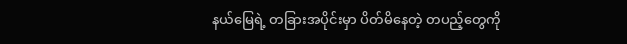နယ်မြေရဲ့ တခြားအပိုင်းမှာ ပိတ်မိနေတဲ့ တပည့်တွေကို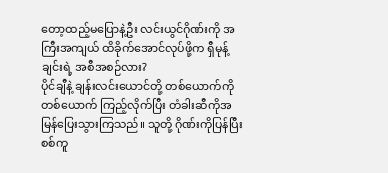တော့ထည့်မပြောနဲ့ဦး လင်းယွင်ဂိုဏ်းကို အကြီးအကျယ် ထိခိုက်အောင်လုပ်ဖို့က ရှီမုန့်ချင်းရဲ့ အစီအစဉ်လား?
ပိုင်ချီနဲ့ ချန်းလင်းယောင်တို့ တစ်ယောက်ကိုတစ်ယောက် ကြည့်လိုက်ပြီး တံခါးဆီကိုအမြန်ပြေးသွားကြသည်။ သူတို့ ဂိုဏ်းကိုပြန်ပြီး စစ်ကူ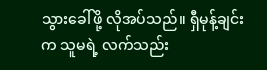သွားခေါ်ဖို့ လိုအပ်သည်။ ရှီမုန့်ချင်းက သူမရဲ့ လက်သည်း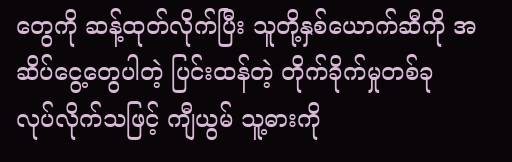တွေကို ဆန့်ထုတ်လိုက်ပြီး သူတို့နှစ်ယောက်ဆီကို အဆိပ်ငွေ့တွေပါတဲ့ ပြင်းထန်တဲ့ တိုက်ခိုက်မှုတစ်ခု လုပ်လိုက်သဖြင့် ကျီယွမ် သူ့ဓားကို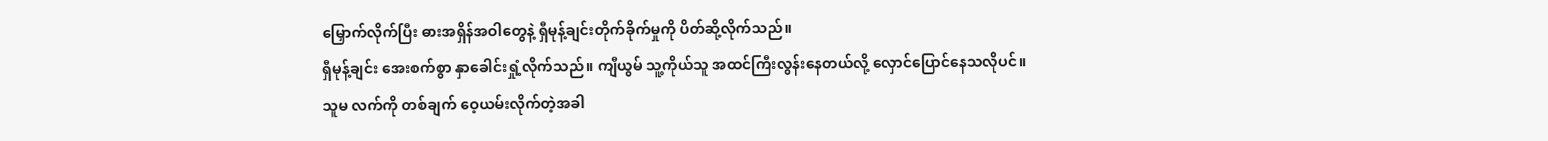မြှောက်လိုက်ပြီး ဓားအရှိန်အဝါတွေနဲ့ ရှီမုန့်ချင်းတိုက်ခိုက်မှုကို ပိတ်ဆို့လိုက်သည်။
ရှီမုန့်ချင်း အေးစက်စွာ နှာခေါင်းရှုံ့လိုက်သည်။ ကျီယွမ် သူ့ကိုယ်သူ အထင်ကြီးလွန်းနေတယ်လို့ လှောင်ပြောင်နေသလိုပင်။
သူမ လက်ကို တစ်ချက် ဝေ့ယမ်းလိုက်တဲ့အခါ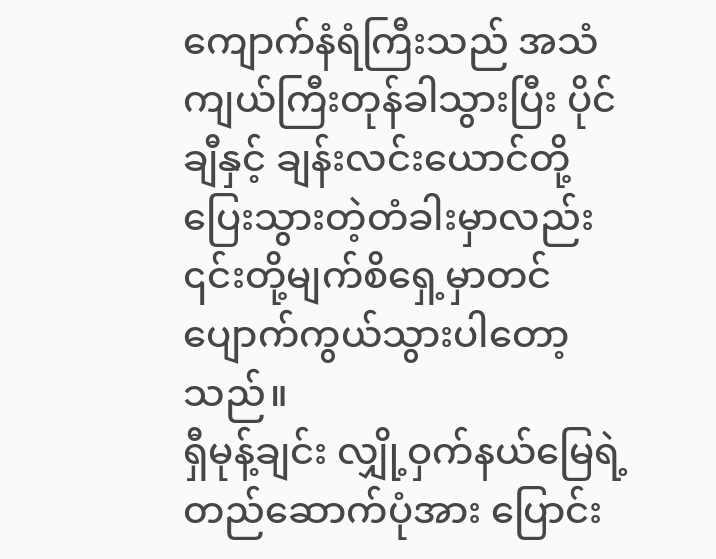ကျောက်နံရံကြီးသည် အသံကျယ်ကြီးတုန်ခါသွားပြီး ပိုင်ချီနှင့် ချန်းလင်းယောင်တို့ ပြေးသွားတဲ့တံခါးမှာလည်း ၎င်းတို့မျက်စိရှေ့မှာတင် ပျောက်ကွယ်သွားပါတော့သည်။
ရှီမုန့်ချင်း လျှို့ဝှက်နယ်မြေရဲ့ တည်ဆောက်ပုံအား ပြောင်း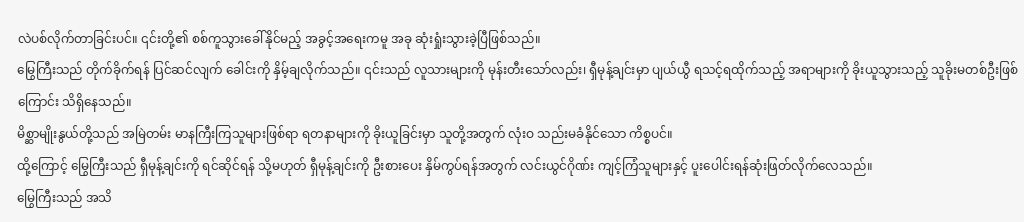လဲပစ်လိုက်တာခြင်းပင်။ ၎င်းတို့၏ စစ်ကူသွားခေါ်နိုင်မည့် အခွင့်အရေးကမူ အခု ဆုံးရှုံးသွားခဲ့ပြီဖြစ်သည်။
မြွေကြီးသည် တိုက်ခိုက်ရန် ပြင်ဆင်လျက် ခေါင်းကို နှိမ့်ချလိုက်သည်။ ၎င်းသည် လူသားများကို မုန်းတီးသော်လည်း၊ ရှီမုန့်ချင်းမှာ ပျယ်ယွီ ရသင့်ရထိုက်သည့် အရာများကို ခိုးယူသွားသည့် သူခိုးမတစ်ဦးဖြစ်ကြောင်း သိရှိနေသည်။
မိစ္ဆာမျိုးနွယ်တို့သည် အမြဲတမ်း မာနကြီးကြသူများဖြစ်ရာ ရတနာများကို ခိုးယူခြင်းမှာ သူတို့အတွက် လုံးဝ သည်းမခံနိုင်သော ကိစ္စပင်။
ထို့ကြောင့် မြွေကြီးသည် ရှီမုန့်ချင်းကို ရင်ဆိုင်ရန် သို့မဟုတ် ရှီမုန့်ချင်းကို ဦးစားပေး နှိမ်ကွပ်ရန်အတွက် လင်းယွင်ဂိုဏ်း ကျင့်ကြံသူများနှင့် ပူးပေါင်းရန်ဆုံးဖြတ်လိုက်လေသည်။
မြွေကြီးသည် အသိ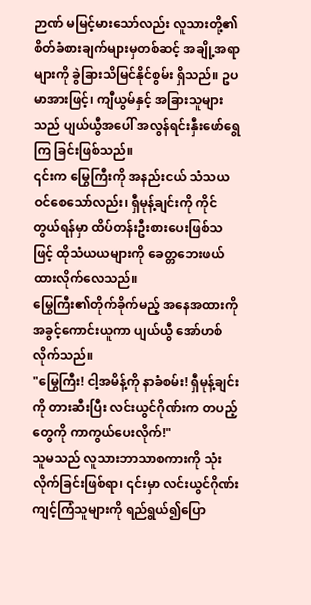ဉာဏ် မမြင့်မားသော်လည်း လူသားတို့၏ စိတ်ခံစားချက်များမှတစ်ဆင့် အချို့အရာများကို ခွဲခြားသိမြင်နိုင်စွမ်း ရှိသည်။ ဥပမာအားဖြင့်၊ ကျီယွမ်နှင့် အခြားသူများသည် ပျယ်ယွီအပေါ် အလွန်ရင်းနှီးဖော်ရွေကြ ခြင်းဖြစ်သည်။
၎င်းက မြွေကြီးကို အနည်းငယ် သံသယဝင်စေသော်လည်း၊ ရှီမုန့်ချင်းကို ကိုင်တွယ်ရန်မှာ ထိပ်တန်းဦးစားပေးဖြစ်သဖြင့် ထိုသံယယများကို ခေတ္တဘေးဖယ်ထားလိုက်လေသည်။
မြွေကြီး၏တိုက်ခိုက်မည့် အနေအထားကို အခွင့်ကောင်းယူကာ ပျယ်ယွီ အော်ဟစ်လိုက်သည်။
"မြွေကြီး! ငါ့အမိန့်ကို နာခံစမ်း! ရှီမုန့်ချင်းကို တားဆီးပြီး လင်းယွင်ဂိုဏ်းက တပည့်တွေကို ကာကွယ်ပေးလိုက်!"
သူမသည် လူသားဘာသာစကားကို သုံးလိုက်ခြင်းဖြစ်ရာ၊ ၎င်းမှာ လင်းယွင်ဂိုဏ်း ကျင့်ကြံသူများကို ရည်ရွယ်၍ပြော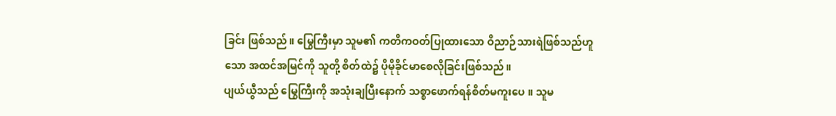ခြင်း ဖြစ်သည်။ မြွေကြီးမှာ သူမ၏ ကတိကဝတ်ပြုထားသော ဝိညာဉ်သားရဲဖြစ်သည်ဟူသော အထင်အမြင်ကို သူတို့ စိတ်ထဲ၌ ပိုမိုခိုင်မာစေလိုခြင်းဖြစ်သည်။
ပျယ်ယွီသည် မြွေကြီးကို အသုံးချပြီးနောက် သစ္စာဖောက်ရန်စိတ်မကူးပေ။ သူမ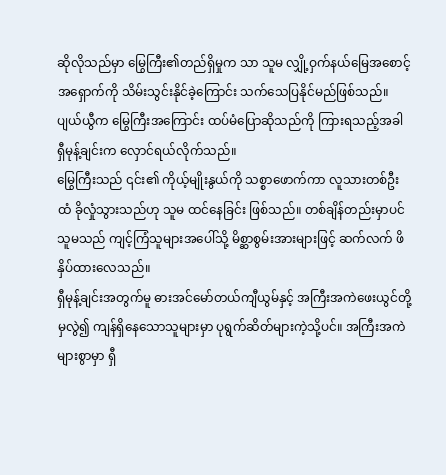ဆိုလိုသည်မှာ မြွေကြီး၏တည်ရှိမှုက သာ သူမ လျှို့ဝှက်နယ်မြေအစောင့်အရှောက်ကို သိမ်းသွင်းနိုင်ခဲ့ကြောင်း သက်သေပြနိုင်မည်ဖြစ်သည်။
ပျယ်ယွီက မြွေကြီးအကြောင်း ထပ်မံပြောဆိုသည်ကို ကြားရသည့်အခါ ရှီမုန့်ချင်းက လှောင်ရယ်လိုက်သည်။
မြွေကြီးသည် ၎င်း၏ ကိုယ့်မျိုးနွယ်ကို သစ္စာဖောက်ကာ လူသားတစ်ဦးထံ ခိုလှုံသွားသည်ဟု သူမ ထင်နေခြင်း ဖြစ်သည်။ တစ်ချိန်တည်းမှာပင် သူမသည် ကျင့်ကြံသူများအပေါ်သို့ မိစ္ဆာစွမ်းအားများဖြင့် ဆက်လက် ဖိနှိပ်ထားလေသည်။
ရှီမုန့်ချင်းအတွက်မူ ဓားအင်မော်တယ်ကျီယွမ်နှင့် အကြီးအကဲဖေးယွင်တို့မှလွဲ၍ ကျန်ရှိနေသောသူများမှာ ပုရွက်ဆိတ်များကဲ့သို့ပင်။ အကြီးအကဲများစွာမှာ ရှီ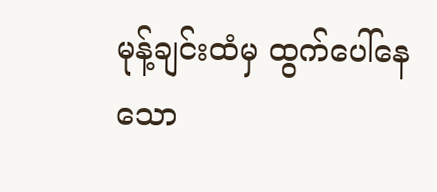မုန့်ချင်းထံမှ ထွက်ပေါ်နေသော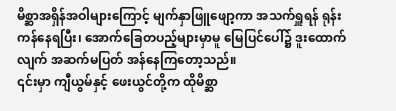မိစ္ဆာအရှိန်အဝါများကြောင့် မျက်နှာဖြူဖျော့ကာ အသက်ရှူရန် ရုန်းကန်နေရပြီး၊ အောက်ခြေတပည့်များမှာမူ မြေပြင်ပေါ်၌ ဒူးထောက်လျက် အဆက်မပြတ် အန်နေကြတော့သည်။
၎င်းမှာ ကျီယွမ်နှင့် ဖေးယွင်တို့က ထိုမိစ္ဆာ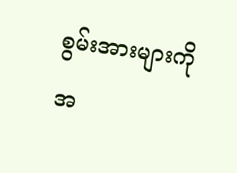စွမ်းအားများကို အ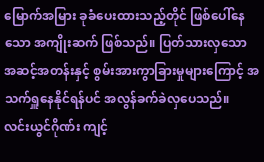မြောက်အမြား ခုခံပေးထားသည့်တိုင် ဖြစ်ပေါ်နေသော အကျိုးဆက် ဖြစ်သည်။ ပြတ်သားလှသော အဆင့်အတန်းနှင့် စွမ်းအားကွာခြားမှုများကြောင့် အသက်ရှူနေနိုင်ရန်ပင် အလွန်ခက်ခဲလှပေသည်။
လင်းယွင်ဂိုဏ်း ကျင့်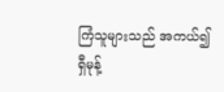ကြံသူများသည် အကယ်၍ ရှီမုန့်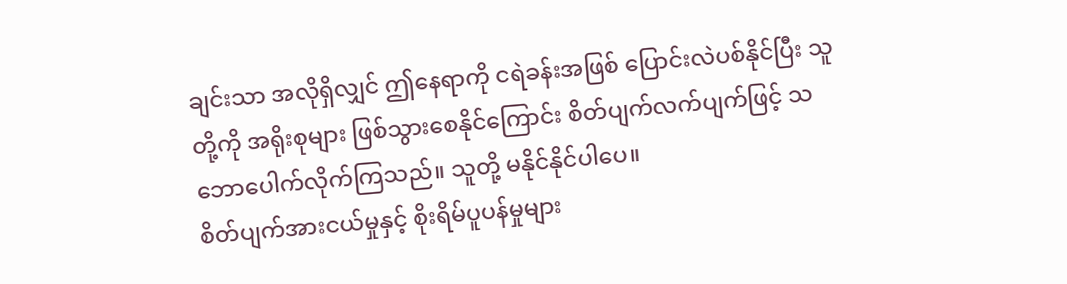ချင်းသာ အလိုရှိလျှင် ဤနေရာကို ငရဲခန်းအဖြစ် ပြောင်းလဲပစ်နိုင်ပြီး သူတို့ကို အရိုးစုများ ဖြစ်သွားစေနိုင်ကြောင်း စိတ်ပျက်လက်ပျက်ဖြင့် သဘောပေါက်လိုက်ကြသည်။ သူတို့ မနိုင်နိုင်ပါပေ။
စိတ်ပျက်အားငယ်မှုနှင့် စိုးရိမ်ပူပန်မှုများ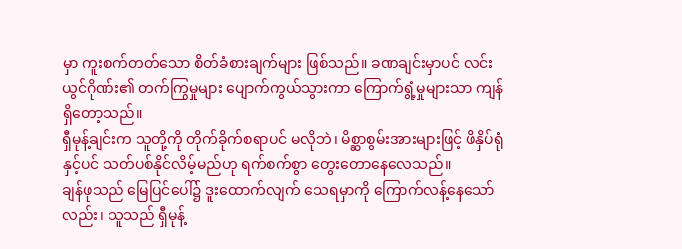မှာ ကူးစက်တတ်သော စိတ်ခံစားချက်များ ဖြစ်သည်။ ခဏချင်းမှာပင် လင်းယွင်ဂိုဏ်း၏ တက်ကြွမှုများ ပျောက်ကွယ်သွားကာ ကြောက်ရွံ့မှုများသာ ကျန်ရှိတော့သည်။
ရှီမုန့်ချင်းက သူတို့ကို တိုက်ခိုက်စရာပင် မလိုဘဲ၊ မိစ္ဆာစွမ်းအားများဖြင့် ဖိနှိပ်ရုံနှင့်ပင် သတ်ပစ်နိုင်လိမ့်မည်ဟု ရက်စက်စွာ တွေးတောနေလေသည်။
ချန်ဖုသည် မြေပြင်ပေါ်၌ ဒူးထောက်လျက် သေရမှာကို ကြောက်လန့်နေသော်လည်း၊ သူသည် ရှီမုန့်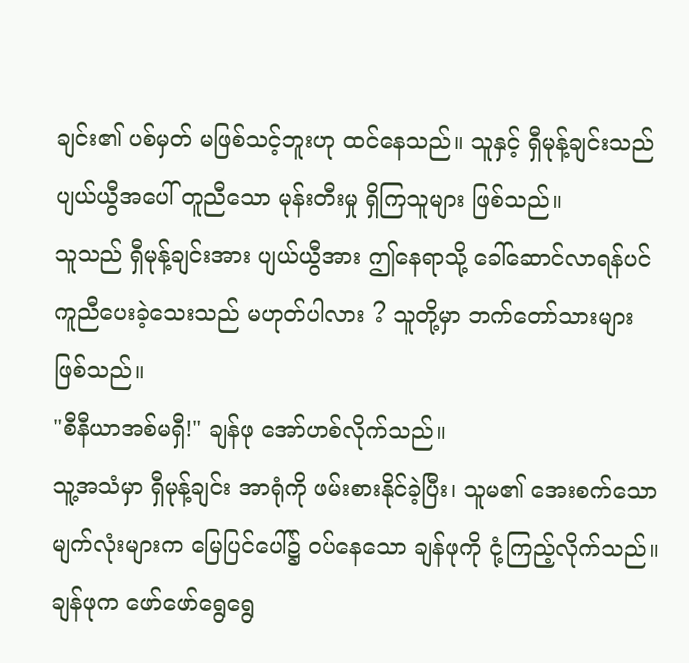ချင်း၏ ပစ်မှတ် မဖြစ်သင့်ဘူးဟု ထင်နေသည်။ သူနှင့် ရှီမုန့်ချင်းသည် ပျယ်ယွီအပေါ် တူညီသော မုန်းတီးမှု ရှိကြသူများ ဖြစ်သည်။
သူသည် ရှီမုန့်ချင်းအား ပျယ်ယွီအား ဤနေရာသို့ ခေါ်ဆောင်လာရန်ပင် ကူညီပေးခဲ့သေးသည် မဟုတ်ပါလား ? သူတို့မှာ ဘက်တော်သားများ ဖြစ်သည်။
"စီနီယာအစ်မရှီ!" ချန်ဖု အော်ဟစ်လိုက်သည်။
သူ့အသံမှာ ရှီမုန့်ချင်း အာရုံကို ဖမ်းစားနိုင်ခဲ့ပြီး၊ သူမ၏ အေးစက်သော မျက်လုံးများက မြေပြင်ပေါ်၌ ဝပ်နေသော ချန်ဖုကို ငုံ့ကြည့်လိုက်သည်။ ချန်ဖုက ဖော်ဖော်ရွေရွေ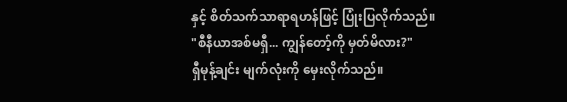နှင့် စိတ်သက်သာရာရဟန်ဖြင့် ပြုံးပြလိုက်သည်။
"စီနီယာအစ်မရှီ... ကျွန်တော့်ကို မှတ်မိလား?"
ရှီမုန့်ချင်း မျက်လုံးကို မှေးလိုက်သည်။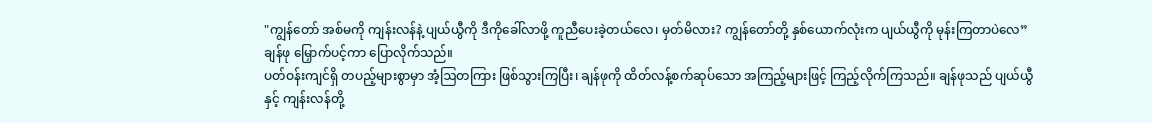"ကျွန်တော် အစ်မကို ကျန်းလန်နဲ့ ပျယ်ယွီကို ဒီကိုခေါ်လာဖို့ ကူညီပေးခဲ့တယ်လေ၊ မှတ်မိလား? ကျွန်တော်တို့ နှစ်ယောက်လုံးက ပျယ်ယွီကို မုန်းကြတာပဲလေ”
ချန်ဖု မြှောက်ပင့်ကာ ပြောလိုက်သည်။
ပတ်ဝန်းကျင်ရှိ တပည့်များစွာမှာ အံ့ဩတကြား ဖြစ်သွားကြပြီး၊ ချန်ဖုကို ထိတ်လန့်စက်ဆုပ်သော အကြည့်များဖြင့် ကြည့်လိုက်ကြသည်။ ချန်ဖုသည် ပျယ်ယွီနှင့် ကျန်းလန်တို့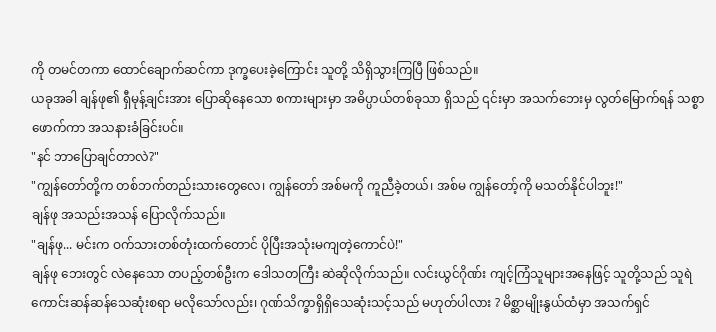ကို တမင်တကာ ထောင်ချောက်ဆင်ကာ ဒုက္ခပေးခဲ့ကြောင်း သူတို့ သိရှိသွားကြပြီ ဖြစ်သည်။
ယခုအခါ ချန်ဖု၏ ရှီမုန့်ချင်းအား ပြောဆိုနေသော စကားများမှာ အဓိပ္ပာယ်တစ်ခုသာ ရှိသည် ၎င်းမှာ အသက်ဘေးမှ လွတ်မြောက်ရန် သစ္စာဖောက်ကာ အသနားခံခြင်းပင်။
"နင် ဘာပြောချင်တာလဲ?"
"ကျွန်တော်တို့က တစ်ဘက်တည်းသားတွေလေ၊ ကျွန်တော် အစ်မကို ကူညီခဲ့တယ်၊ အစ်မ ကျွန်တော့်ကို မသတ်နိုင်ပါဘူး!"
ချန်ဖု အသည်းအသန် ပြောလိုက်သည်။
"ချန်ဖု... မင်းက ဝက်သားတစ်တုံးထက်တောင် ပိုပြီးအသုံးမကျတဲ့ကောင်ပဲ!"
ချန်ဖု ဘေးတွင် လဲနေသော တပည့်တစ်ဦးက ဒေါသတကြီး ဆဲဆိုလိုက်သည်။ လင်းယွင်ဂိုဏ်း ကျင့်ကြံသူများအနေဖြင့် သူတို့သည် သူရဲကောင်းဆန်ဆန်သေဆုံးစရာ မလိုသော်လည်း၊ ဂုဏ်သိက္ခာရှိရှိသေဆုံးသင့်သည် မဟုတ်ပါလား ? မိစ္ဆာမျိုးနွယ်ထံမှာ အသက်ရှင်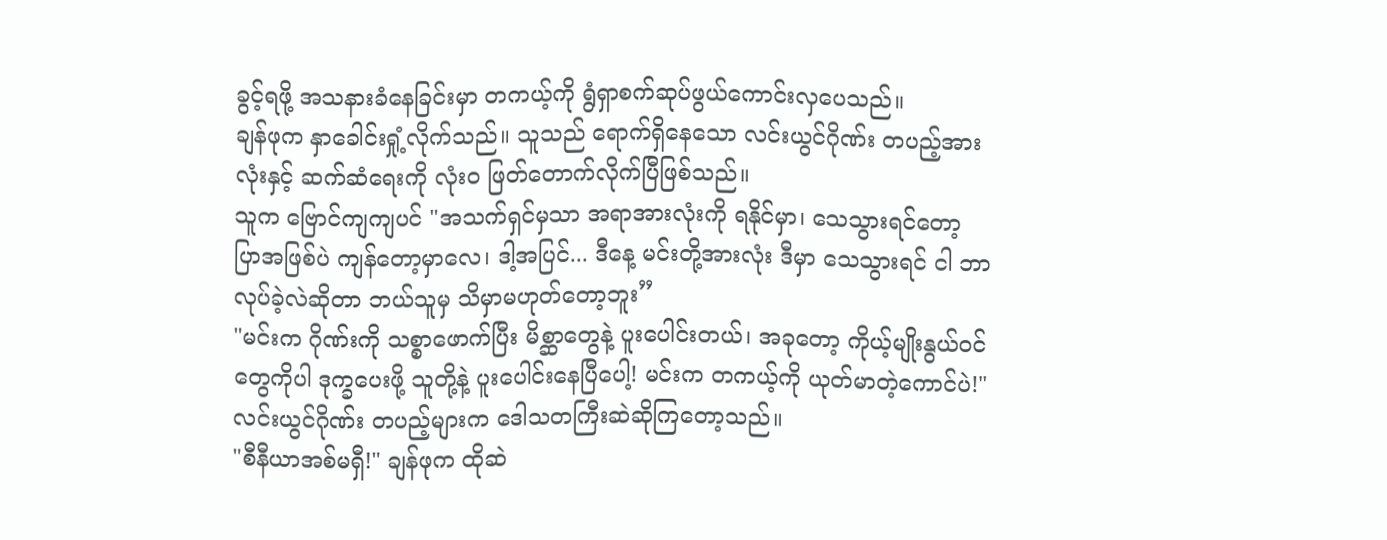ခွင့်ရဖို့ အသနားခံနေခြင်းမှာ တကယ့်ကို ရွံရှာစက်ဆုပ်ဖွယ်ကောင်းလှပေသည်။
ချန်ဖုက နှာခေါင်းရှုံ့လိုက်သည်။ သူသည် ရောက်ရှိနေသော လင်းယွင်ဂိုဏ်း တပည့်အားလုံးနှင့် ဆက်ဆံရေးကို လုံးဝ ဖြတ်တောက်လိုက်ပြီဖြစ်သည်။
သူက ဗြောင်ကျကျပင် "အသက်ရှင်မှသာ အရာအားလုံးကို ရနိုင်မှာ၊ သေသွားရင်တော့ ပြာအဖြစ်ပဲ ကျန်တော့မှာလေ၊ ဒါ့အပြင်... ဒီနေ့ မင်းတို့အားလုံး ဒီမှာ သေသွားရင် ငါ ဘာလုပ်ခဲ့လဲဆိုတာ ဘယ်သူမှ သိမှာမဟုတ်တော့ဘူး”
"မင်းက ဂိုဏ်းကို သစ္စာဖောက်ပြီး မိစ္ဆာတွေနဲ့ ပူးပေါင်းတယ်၊ အခုတော့ ကိုယ့်မျိုးနွယ်ဝင်တွေကိုပါ ဒုက္ခပေးဖို့ သူတို့နဲ့ ပူးပေါင်းနေပြီပေါ့! မင်းက တကယ့်ကို ယုတ်မာတဲ့ကောင်ပဲ!"
လင်းယွင်ဂိုဏ်း တပည့်များက ဒေါသတကြီးဆဲဆိုကြတော့သည်။
"စီနီယာအစ်မရှီ!" ချန်ဖုက ထိုဆဲ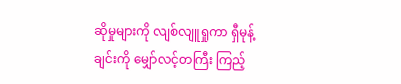ဆိုမှုများကို လျစ်လျူရှုကာ ရှီမုန့်ချင်းကို မျှော်လင့်တကြီး ကြည့်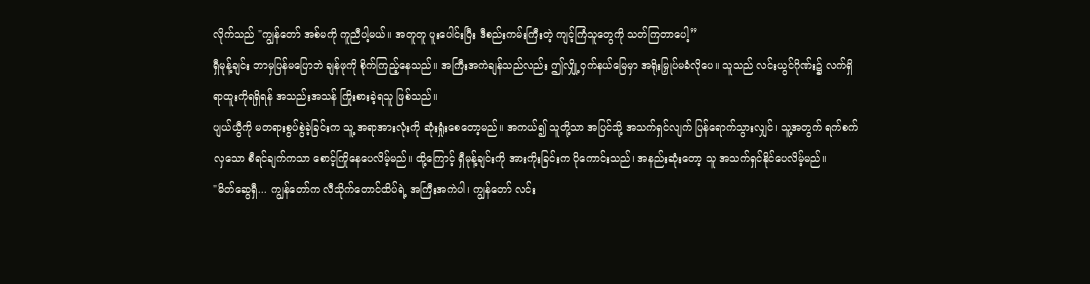လိုက်သည် "ကျွန်တော် အစ်မကို ကူညီပါ့မယ်။ အတူတူ ပူးပေါင်းပြီး ဒီစည်းကမ်းကြီးတဲ့ ကျင့်ကြံသူတွေကို သတ်ကြတာပေါ့”
ရှီမုန့်ချင်း ဘာမှပြန်မပြောဘဲ ချန်ဖုကို စိုက်ကြည့်နေသည်။ အကြီးအကဲချန်သည်လည်း ဤလျှို့ဝှက်နယ်မြေမှာ အရိုးမြှုပ်မခံလိုပေ။ သူသည် လင်းယွင်ဂိုဏ်း၌ လက်ရှိရာထူးကိုရရှိရန် အသည်းအသန် ကြိုးစားခဲ့ရသူ ဖြစ်သည်။
ပျယ်ယွီကို မတရားစွပ်စွဲခဲ့ခြင်းက သူ့ အရာအားလုံးကို ဆုံးရှုံးစေတော့မည်။ အကယ်၍ သူတို့သာ အပြင်သို့ အသက်ရှင်လျက် ပြန်ရောက်သွားလျှင်၊ သူ့အတွက် ရက်စက်လှသော စီရင်ချက်ကသာ စောင့်ကြိုနေပေလိမ့်မည်။ ထို့ကြောင့် ရှီမုန့်ချင်းကို အားကိုးခြင်းက ပိုကောင်းသည်၊ အနည်းဆုံးတော့ သူ အသက်ရှင်နိုင်ပေလိမ့်မည်။
"မိတ်ဆွေရှီ... ကျွန်တော်က လီသိုက်တောင်ထိပ်ရဲ့ အကြီးအကဲပါ၊ ကျွန်တော် လင်း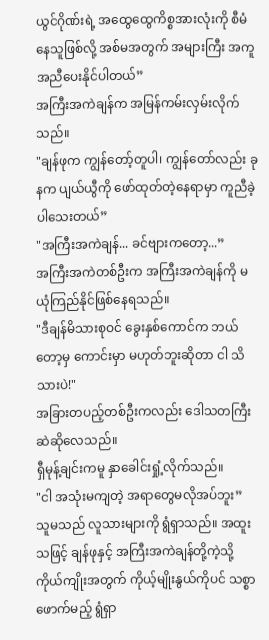ယွင်ဂိုဏ်းရဲ့ အထွေထွေကိစ္စအားလုံးကို စီမံနေသူဖြစ်လို့ အစ်မအတွက် အများကြီး အကူအညီပေးနိုင်ပါတယ်”
အကြီးအကဲချန်က အမြန်ကမ်းလှမ်းလိုက်သည်။
"ချန်ဖုက ကျွန်တော့်တူပါ၊ ကျွန်တော်လည်း ခုနက ပျယ်ယွီကို ဖော်ထုတ်တဲ့နေရာမှာ ကူညီခဲ့ပါသေးတယ်”
"အကြီးအကဲချန်... ခင်ဗျားကတော့...”
အကြီးအကဲတစ်ဦးက အကြီးအကဲချန်ကို မယုံကြည်နိုင်ဖြစ်နေရသည်။
"ဒီချန်မိသားစုဝင် ခွေးနှစ်ကောင်က ဘယ်တော့မှ ကောင်းမှာ မဟုတ်ဘူးဆိုတာ ငါ သိသားပဲ!"
အခြားတပည့်တစ်ဦးကလည်း ဒေါသတကြီး ဆဲဆိုလေသည်။
ရှီမုန့်ချင်းကမူ နှာခေါင်းရှုံ့လိုက်သည်။
"ငါ အသုံးမကျတဲ့ အရာတွေမလိုအပ်ဘူး”
သူမသည် လူသားများကို ရွံရှာသည်။ အထူးသဖြင့် ချန်ဖုနှင့် အကြီးအကဲချန်တို့ကဲ့သို့ ကိုယ်ကျိုးအတွက် ကိုယ့်မျိုးနွယ်ကိုပင် သစ္စာဖောက်မည့် ရွံရှာ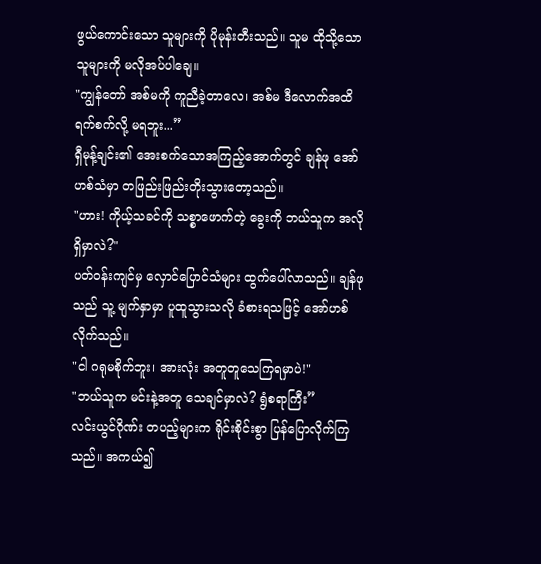ဖွယ်ကောင်းသော သူများကို ပိုမုန်းတီးသည်။ သူမ ထိုသို့သောသူများကို မလိုအပ်ပါချေ။
"ကျွန်တော် အစ်မကို ကူညီခဲ့တာလေ၊ အစ်မ ဒီလောက်အထိ ရက်စက်လို့ မရဘူး...”
ရှီမုန့်ချင်း၏ အေးစက်သောအကြည့်အောက်တွင် ချန်ဖု အော်ဟစ်သံမှာ တဖြည်းဖြည်းတိုးသွားတော့သည်။
"ဟား! ကိုယ့်သခင်ကို သစ္စာဖောက်တဲ့ ခွေးကို ဘယ်သူက အလိုရှိမှာလဲ?"
ပတ်ဝန်းကျင်မှ လှောင်ပြောင်သံများ ထွက်ပေါ်လာသည်။ ချန်ဖုသည် သူ့ မျက်နှာမှာ ပူထူသွားသလို ခံစားရသဖြင့် အော်ဟစ်လိုက်သည်။
"ငါ ဂရုမစိုက်ဘူး၊ အားလုံး အတူတူသေကြရမှာပဲ!"
"ဘယ်သူက မင်းနဲ့အတူ သေချင်မှာလဲ? ရွံစရာကြီး”
လင်းယွင်ဂိုဏ်း တပည့်များက ရိုင်းစိုင်းစွာ ပြန်ပြောလိုက်ကြသည်။ အကယ်၍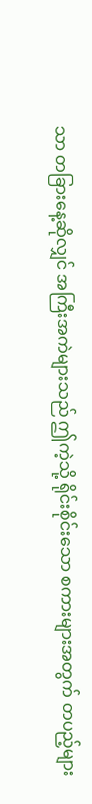သာ တခြားနေ့ဆိုလျှင် အကြီးအကဲများသည် ဤကဲ့သို့ ရိုင်းစိုင်းသော စကားများအတွက် တပည့်များ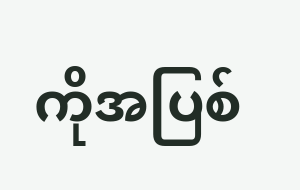ကိုအပြစ်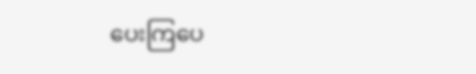ပေးကြပေ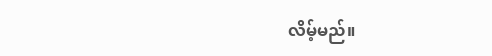လိမ့်မည်။